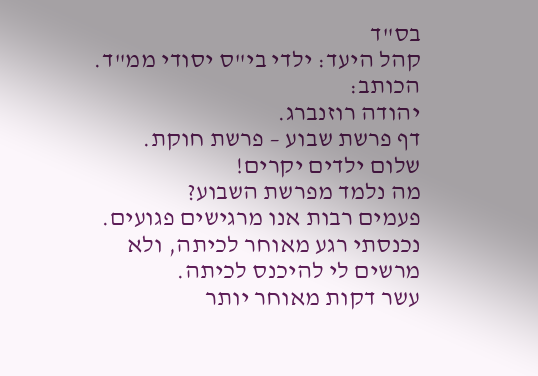בס"ד
קהל היעד: ילדי בי"ס יסודי ממ"ד.
הכותב:
יהודה רוזנברג.
דף פרשת שבוע – פרשת חוקת.
שלום ילדים יקרים!
מה נלמד מפרשת השבוע?
פעמים רבות אנו מרגישים פגועים.
נכנסתי רגע מאוחר לכיתה, ולא מרשים לי להיכנס לכיתה.
עשר דקות מאוחר יותר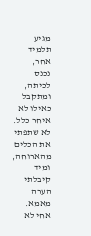מגיע תלמיד אחר,
נכנס לכיתה, ומתקבל כאילו לא איחר כלל.
לא שתפתי את הכלים מהארוחה,
ומיד קיבלתי הערה מאמא. אחי לא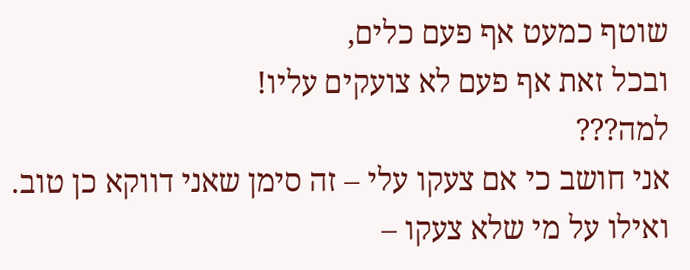שוטף כמעט אף פעם כלים,
ובכל זאת אף פעם לא צועקים עליו!
למה???
אני חושב כי אם צעקו עלי – זה סימן שאני דווקא כן טוב.
ואילו על מי שלא צעקו –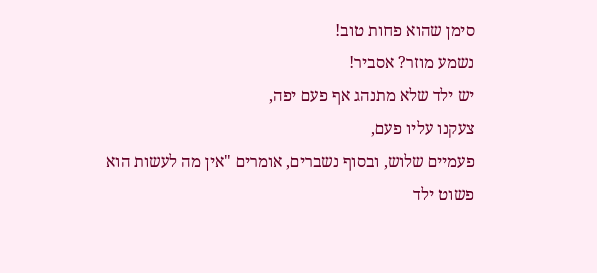סימן שהוא פחות טוב!
נשמע מוזר? אסביר!
יש ילד שלא מתנהג אף פעם יפה,
צעקנו עליו פעם,
פעמיים שלוש, ובסוף נשברים, אומרים "אין מה לעשות הוא פשוט ילד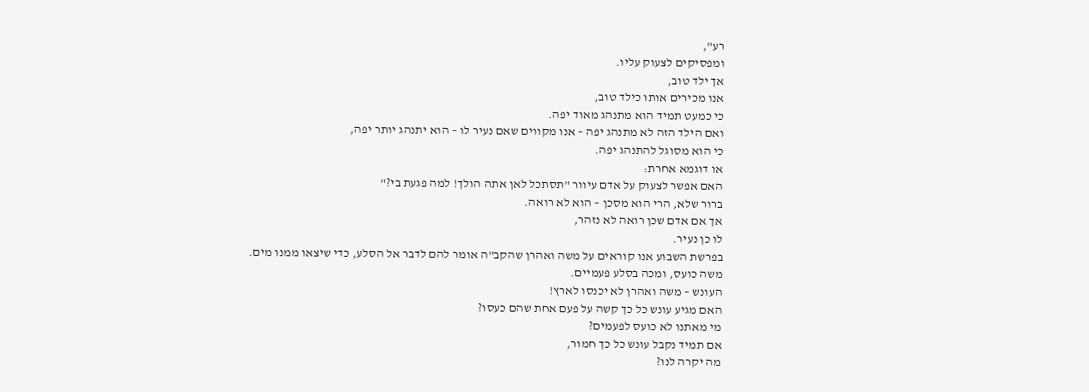רע",
ומפסיקים לצעוק עליו.
אך ילד טוב,
אנו מכירים אותו כילד טוב,
כי כמעט תמיד הוא מתנהג מאוד יפה.
ואם הילד הזה לא מתנהג יפה – אנו מקווים שאם נעיר לו – הוא יתנהג יותר יפה,
כי הוא מסוגל להתנהג יפה.
או דוגמא אחרת:
האם אפשר לצעוק על אדם עיוור "תסתכל לאן אתה הולך! למה פגעת בי?"
ברור שלא, הרי הוא מסכן – הוא לא רואה.
אך אם אדם שכן רואה לא נזהר,
לו כן נעיר.
בפרשת השבוע אנו קוראים על משה ואהרן שהקב"ה אומר להם לדבר אל הסלע, כדי שיצאו ממנו מים. משה כועס, ומכה בסלע פעמיים.
העונש – משה ואהרן לא יכנסו לארץ!
האם מגיע עונש כל כך קשה על פעם אחת שהם כעסו?
מי מאתנו לא כועס לפעמים?
אם תמיד נקבל עונש כל כך חמור,
מה יקרה לנו?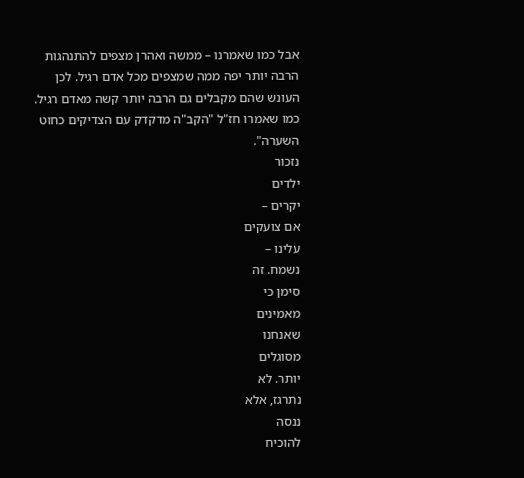אבל כמו שאמרנו – ממשה ואהרן מצפים להתנהגות הרבה יותר יפה ממה שמצפים מכל אדם רגיל. לכן העונש שהם מקבלים גם הרבה יותר קשה מאדם רגיל. כמו שאמרו חז"ל "הקב"ה מדקדק עם הצדיקים כחוט השערה".
נזכור
ילדים
יקרים –
אם צועקים
עלינו –
נשמח. זה
סימן כי
מאמינים
שאנחנו
מסוגלים
יותר. לא
נתרגז, אלא
ננסה
להוכיח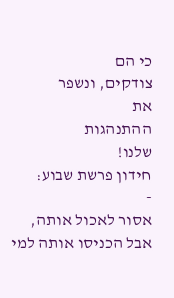כי הם
צודקים, ונשפר
את
ההתנהגות
שלנו!
חידון פרשת שבוע:
-
אסור לאכול אותה,
אבל הכניסו אותה למי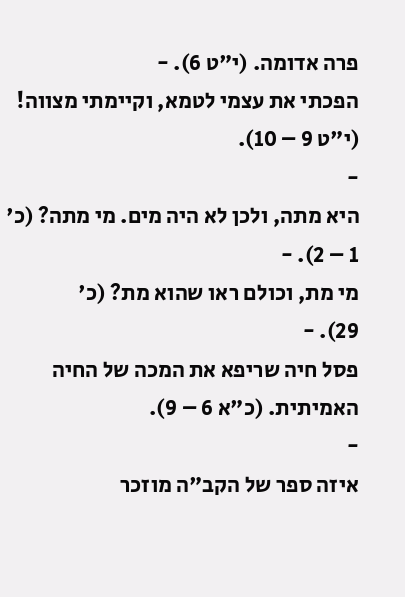פרה אדומה. (י"ט 6). -
הפכתי את עצמי לטמא, וקיימתי מצווה! (י"ט 9 – 10).
-
היא מתה, ולכן לא היה מים. מי מתה? (כ'
1 – 2). -
מי מת, וכולם ראו שהוא מת? (כ'
29). -
פסל חיה שריפא את המכה של החיה האמיתית. (כ"א 6 – 9).
-
איזה ספר של הקב"ה מוזכר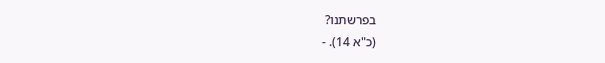בפרשתנו?
(כ"א 14). -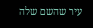עיר שהשם שלה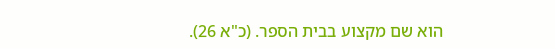הוא שם מקצוע בבית הספר. (כ"א 26).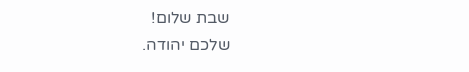שבת שלום!
שלכם יהודה.